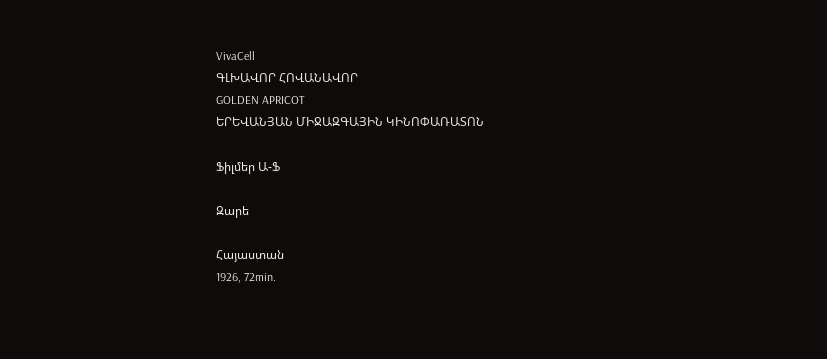VivaCell
ԳԼԽԱՎՈՐ ՀՈՎԱՆԱՎՈՐ
GOLDEN APRICOT
ԵՐԵՎԱՆՅԱՆ ՄԻՋԱԶԳԱՅԻՆ ԿԻՆՈՓԱՌԱՏՈՆ

Ֆիլմեր Ա-Ֆ

Զարե

Հայաստան
1926, 72min.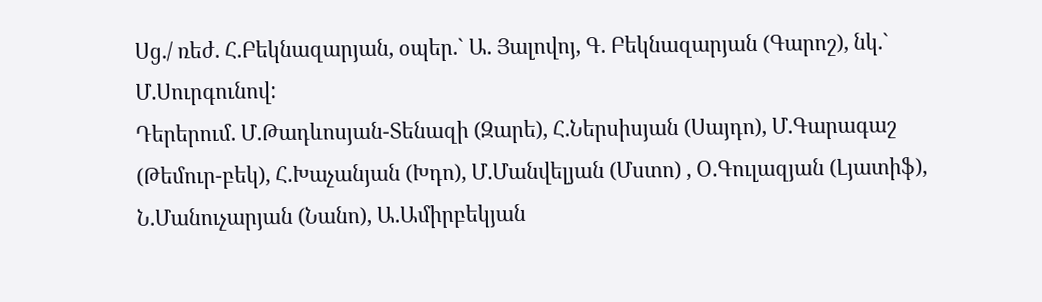Սց./ ռեժ. Հ.Բեկնազարյան, օպեր.` Ա. Յալովոյ, Գ. Բեկնազարյան (Գարոշ), նկ.` Մ.Սուրգունով:
Դերերում. Մ.Թադևոսյան-Տենազի (Զարե), Հ.Ներսիսյան (Սայդո), Մ.Գարագաշ (Թեմուր-բեկ), Հ.Խաչանյան (Խդո), Մ.Մանվելյան (Մստո) , Օ.Գուլազյան (Լյատիֆ), Ն.Մանուչարյան (Նանո), Ա.Ամիրբեկյան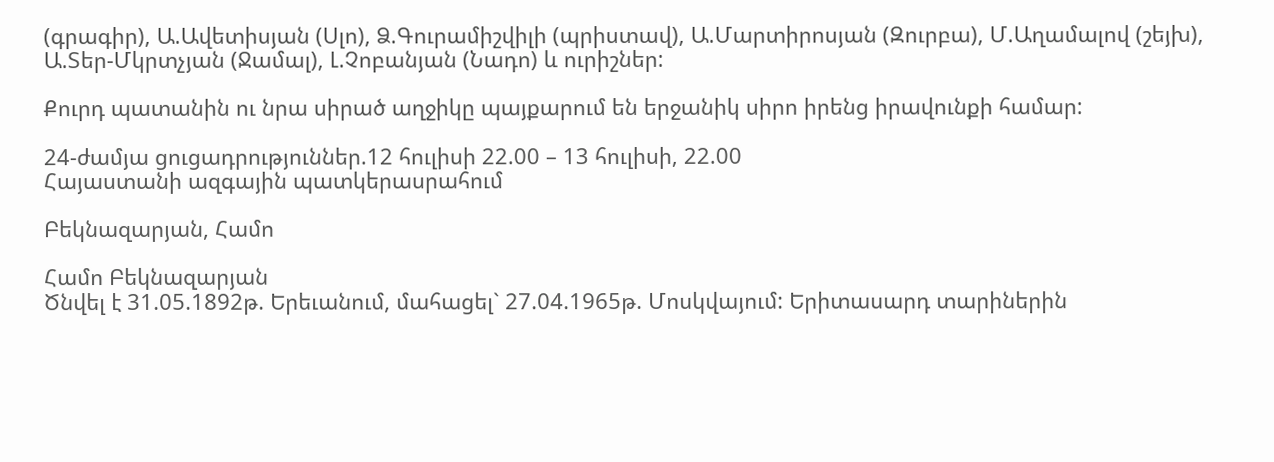(գրագիր), Ա.Ավետիսյան (Սլո), Ձ.Գուրամիշվիլի (պրիստավ), Ա.Մարտիրոսյան (Զուրբա), Մ.Աղամալով (շեյխ), Ա.Տեր-Մկրտչյան (Ջամալ), Լ.Չոբանյան (Նադո) և ուրիշներ:

Քուրդ պատանին ու նրա սիրած աղջիկը պայքարում են երջանիկ սիրո իրենց իրավունքի համար:

24-ժամյա ցուցադրություններ.12 հուլիսի 22.00 – 13 հուլիսի, 22.00
Հայաստանի ազգային պատկերասրահում

Բեկնազարյան, Համո

Համո Բեկնազարյան
Ծնվել է 31.05.1892թ. Երեւանում, մահացել` 27.04.1965թ. Մոսկվայում: Երիտասարդ տարիներին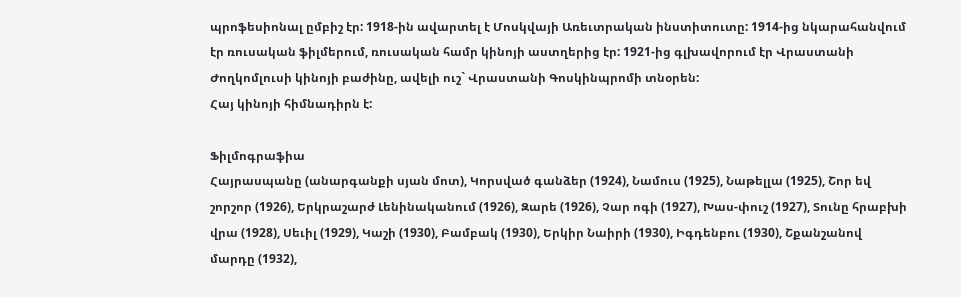պրոֆեսիոնալ ըմբիշ էր: 1918-ին ավարտել է Մոսկվայի Առեւտրական ինստիտուտը: 1914-ից նկարահանվում էր ռուսական ֆիլմերում, ռուսական համր կինոյի աստղերից էր: 1921-ից գլխավորում էր Վրաստանի Ժողկոմլուսի կինոյի բաժինը, ավելի ուշ` Վրաստանի Գոսկինպրոմի տնօրեն:
Հայ կինոյի հիմնադիրն է:

Ֆիլմոգրաֆիա
Հայրասպանը (անարգանքի սյան մոտ), Կորսված գանձեր (1924), Նամուս (1925), Նաթելլա (1925), Շոր եվ շորշոր (1926), Երկրաշարժ Լենինականում (1926), Զարե (1926), Չար ոգի (1927), Խաս-փուշ (1927), Տունը հրաբխի վրա (1928), Սեւիլ (1929), Կաշի (1930), Բամբակ (1930), Երկիր Նաիրի (1930), Իգդենբու (1930), Շքանշանով մարդը (1932),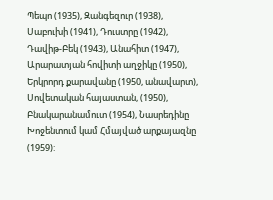Պեպո (1935), Զանգեզուր (1938), Սաբուխի (1941), Դուստրը (1942), Դավիթ-Բեկ (1943), Անահիտ (1947), Արարատյան հովիտի աղջիկը (1950), Երկրորդ քարավանը (1950, անավարտ), Սովետական հայաստան, (1950), Բնակարանամուտ (1954), Նասրեդինը Խոջենտում կամ Հմայված արքայազնը (1959):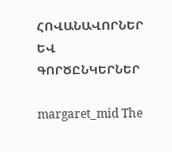ՀՈՎԱՆԱՎՈՐՆԵՐ ԵՎ ԳՈՐԾԸՆԿԵՐՆԵՐ

margaret_mid The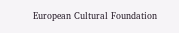European Cultural Foundation